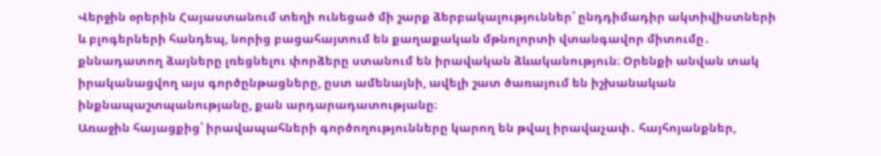Վերջին օրերին Հայաստանում տեղի ունեցած մի շարք ձերբակալություններ՝ ընդդիմադիր ակտիվիստների և բլոգերների հանդեպ, նորից բացահայտում են քաղաքական մթնոլորտի վտանգավոր միտումը․ քննադատող ձայները լռեցնելու փորձերը ստանում են իրավական ձևականություն։ Օրենքի անվան տակ իրականացվող այս գործընթացները, ըստ ամենայնի, ավելի շատ ծառայում են իշխանական ինքնապաշտպանությանը, քան արդարադատությանը։
Առաջին հայացքից՝ իրավապահների գործողությունները կարող են թվալ իրավաչափ․ հայհոյանքներ,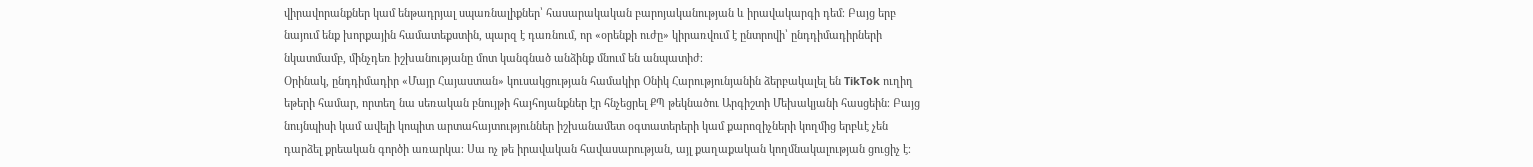վիրավորանքներ կամ ենթադրյալ սպառնալիքներ՝ հասարակական բարոյականության և իրավակարգի դեմ։ Բայց երբ նայում ենք խորքային համատեքստին, պարզ է դառնում, որ «օրենքի ուժը» կիրառվում է ընտրովի՝ ընդդիմադիրների նկատմամբ, մինչդեռ իշխանությանը մոտ կանգնած անձինք մնում են անպատիժ։
Օրինակ, ընդդիմադիր «Մայր Հայաստան» կուսակցության համակիր Օնիկ Հարությունյանին ձերբակալել են TikTok ուղիղ եթերի համար, որտեղ նա սեռական բնույթի հայհոյանքներ էր հնչեցրել ՔՊ թեկնածու Արգիշտի Մեխակյանի հասցեին։ Բայց նույնպիսի կամ ավելի կոպիտ արտահայտություններ իշխանամետ օգտատերերի կամ քարոզիչների կողմից երբևէ չեն դարձել քրեական գործի առարկա։ Սա ոչ թե իրավական հավասարության, այլ քաղաքական կողմնակալության ցուցիչ է։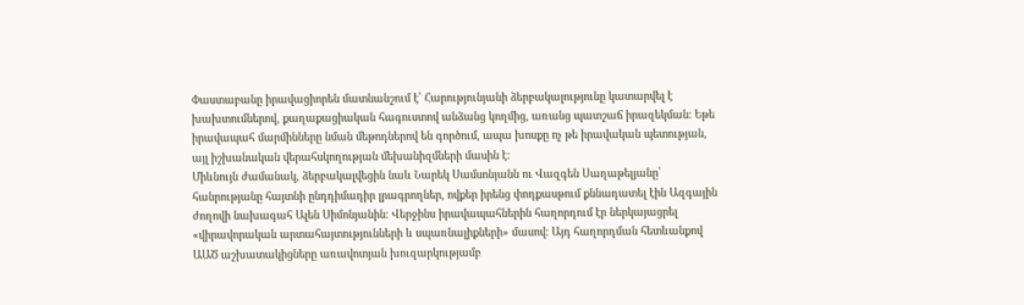Փաստաբանը իրավացիորեն մատնանշում է՝ Հարությունյանի ձերբակալությունը կատարվել է խախտումներով, քաղաքացիական հագուստով անձանց կողմից, առանց պատշաճ իրազեկման։ Եթե իրավապահ մարմինները նման մեթոդներով են գործում, ապա խոսքը ոչ թե իրավական պետության, այլ իշխանական վերահսկողության մեխանիզմների մասին է։
Միևնույն ժամանակ, ձերբակալվեցին նաև Նարեկ Սամսոնյանն ու Վազգեն Սաղաթելյանը՝ հանրությանը հայտնի ընդդիմադիր լրագրողներ, ովքեր իրենց փոդքասթում քննադատել էին Ազգային ժողովի նախագահ Ալեն Սիմոնյանին։ Վերջինս իրավապահներին հաղորդում էր ներկայացրել «վիրավորական արտահայտությունների և սպառնալիքների» մասով։ Այդ հաղորդման հետևանքով ԱԱԾ աշխատակիցները առավոտյան խուզարկությամբ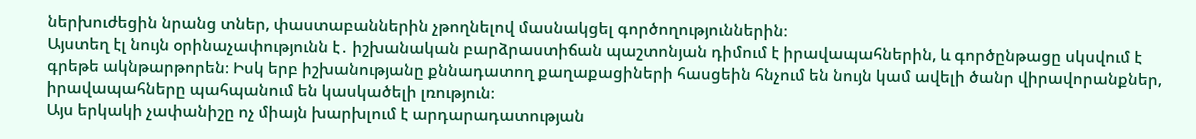ներխուժեցին նրանց տներ, փաստաբաններին չթողնելով մասնակցել գործողություններին։
Այստեղ էլ նույն օրինաչափությունն է․ իշխանական բարձրաստիճան պաշտոնյան դիմում է իրավապահներին, և գործընթացը սկսվում է գրեթե ակնթարթորեն։ Իսկ երբ իշխանությանը քննադատող քաղաքացիների հասցեին հնչում են նույն կամ ավելի ծանր վիրավորանքներ, իրավապահները պահպանում են կասկածելի լռություն։
Այս երկակի չափանիշը ոչ միայն խարխլում է արդարադատության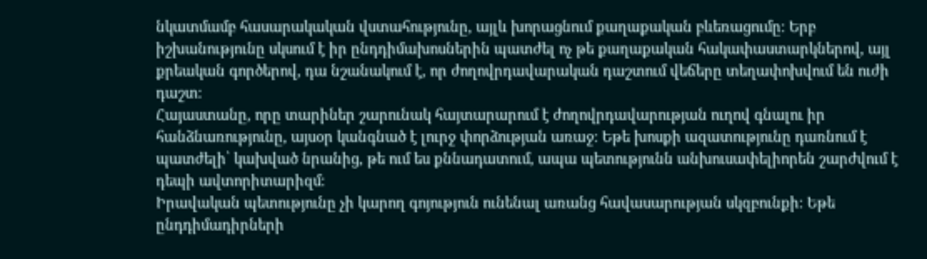նկատմամբ հասարակական վստահությունը, այլև խորացնում քաղաքական բևեռացումը։ Երբ իշխանությունը սկսում է իր ընդդիմախոսներին պատժել ոչ թե քաղաքական հակափաստարկներով, այլ քրեական գործերով, դա նշանակում է, որ ժողովրդավարական դաշտում վեճերը տեղափոխվում են ուժի դաշտ։
Հայաստանը, որը տարիներ շարունակ հայտարարում է ժողովրդավարության ուղով գնալու իր հանձնառությունը, այսօր կանգնած է լուրջ փորձության առաջ։ Եթե խոսքի ազատությունը դառնում է պատժելի՝ կախված նրանից, թե ում ես քննադատում, ապա պետությունն անխուսափելիորեն շարժվում է դեպի ավտորիտարիզմ։
Իրավական պետությունը չի կարող գոյություն ունենալ առանց հավասարության սկզբունքի։ Եթե ընդդիմադիրների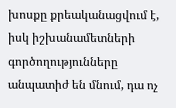խոսքը քրեականացվում է, իսկ իշխանամետների գործողությունները անպատիժ են մնում, դա ոչ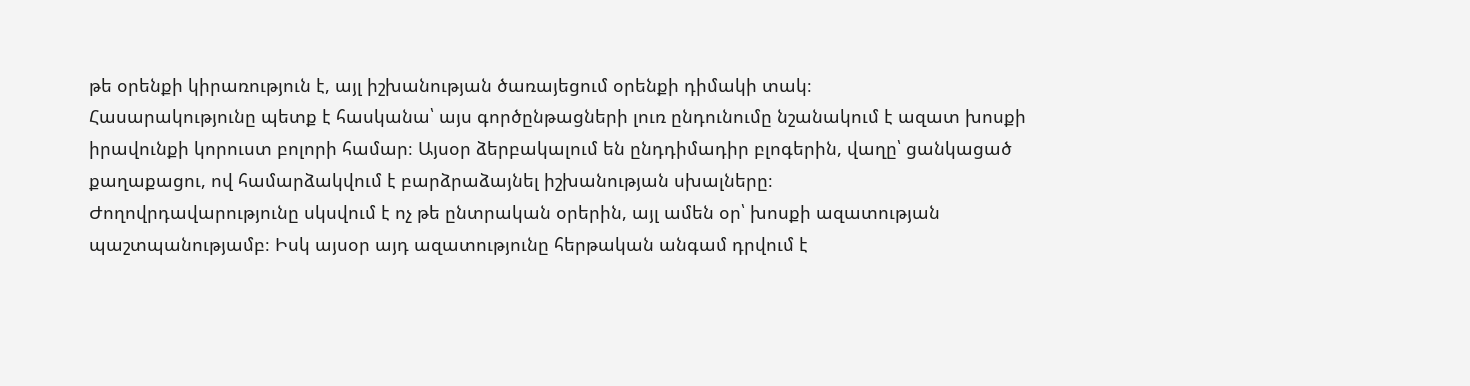թե օրենքի կիրառություն է, այլ իշխանության ծառայեցում օրենքի դիմակի տակ։
Հասարակությունը պետք է հասկանա՝ այս գործընթացների լուռ ընդունումը նշանակում է ազատ խոսքի իրավունքի կորուստ բոլորի համար։ Այսօր ձերբակալում են ընդդիմադիր բլոգերին, վաղը՝ ցանկացած քաղաքացու, ով համարձակվում է բարձրաձայնել իշխանության սխալները։
Ժողովրդավարությունը սկսվում է ոչ թե ընտրական օրերին, այլ ամեն օր՝ խոսքի ազատության պաշտպանությամբ։ Իսկ այսօր այդ ազատությունը հերթական անգամ դրվում է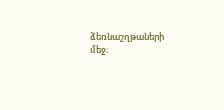ձեռնաշղթաների մեջ։